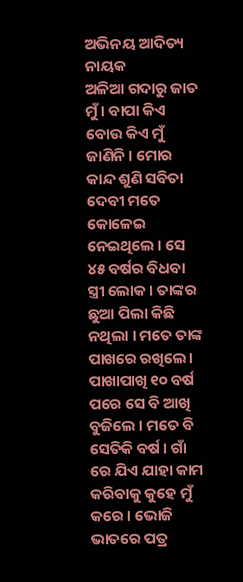ଅଭିନୟ ଆଦିତ୍ୟ ନାୟକ
ଅଳିଆ ଗଦାରୁ ଜାତ ମୁଁ । ବାପା କିଏ ବୋଉ କିଏ ମୁଁ ଜାଣିନି । ମୋର କାନ୍ଦ ଶୁଣି ସବିତା ଦେବୀ ମତେ କୋଳେଇ ନେଇଥିଲେ । ସେ ୪୫ ବର୍ଷର ବିଧବା ସ୍ତ୍ରୀ ଲୋକ । ତାଙ୍କର ଛୁଆ ପିଲା କିଛି ନଥିଲା । ମତେ ତାଙ୍କ ପାଖରେ ରଖିଲେ। ପାଖାପାଖି ୧୦ ବର୍ଷ ପରେ ସେ ବି ଆଖି ବୁଜିଲେ । ମତେ ବି ସେତିକି ବର୍ଷ । ଗାଁ ରେ ଯିଏ ଯାହା କାମ କରିବାକୁ କୁହେ ମୁଁ କରେ । ଭୋଜି ଭାତରେ ପତ୍ର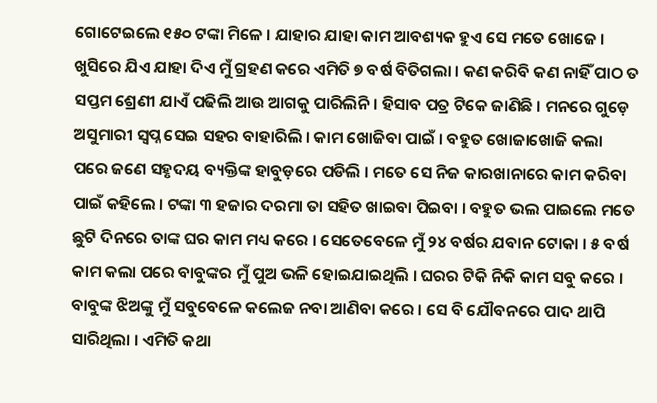ଗୋଟେଇଲେ ୧୫୦ ଟଙ୍କା ମିଳେ । ଯାହାର ଯାହା କାମ ଆବଶ୍ୟକ ହୁଏ ସେ ମତେ ଖୋଜେ । ଖୁସିରେ ଯିଏ ଯାହା ଦିଏ ମୁଁ ଗ୍ରହଣ କରେ ଏମିତି ୭ ବର୍ଷ ବିତିଗଲା । କଣ କରିବି କଣ ନାହିଁ ପାଠ ତ ସପ୍ତମ ଶ୍ରେଣୀ ଯାଏଁ ପଢିଲି ଆଉ ଆଗକୁ ପାରିଲିନି । ହିସାବ ପତ୍ର ଟିକେ ଜାଣିଛି । ମନରେ ଗୁଡ଼େ ଅସୁମାରୀ ସ୍ୱପ୍ନ ସେଇ ସହର ବାହାରିଲି । କାମ ଖୋଜିବା ପାଇଁ । ବହୁତ ଖୋଜାଖୋଜି କଲା ପରେ ଜଣେ ସହୃଦୟ ବ୍ୟକ୍ତିଙ୍କ ହାବୁଡ଼ରେ ପଡିଲି । ମତେ ସେ ନିଜ କାରଖାନାରେ କାମ କରିବା ପାଇଁ କହିଲେ । ଟଙ୍କା ୩ ହଜାର ଦରମା ତା ସହିତ ଖାଇବା ପିଇବା । ବହୁତ ଭଲ ପାଇଲେ ମତେ ଛୁଟି ଦିନରେ ତାଙ୍କ ଘର କାମ ମଧ୍ୟ କରେ । ସେତେବେଳେ ମୁଁ ୨୪ ବର୍ଷର ଯବାନ ଟୋକା । ୫ ବର୍ଷ କାମ କଲା ପରେ ବାବୁଙ୍କର ମୁଁ ପୁଅ ଭଳି ହୋଇଯାଇଥିଲି । ଘରର ଟିକି ନିକି କାମ ସବୁ କରେ । ବାବୁଙ୍କ ଝିଅଙ୍କୁ ମୁଁ ସବୁବେଳେ କଲେଜ ନବା ଆଣିବା କରେ । ସେ ବି ଯୌବନରେ ପାଦ ଥାପି ସାରିଥିଲା । ଏମିତି କଥା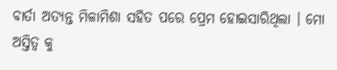ବାର୍ତା ଅତ୍ୟନ୍ତ ମିଳାମିଶା ସହିତ ପରେ ପ୍ରେମ ହୋଇସାରିଥିଲା । ମୋ ଅସ୍ତିତ୍ବ କୁ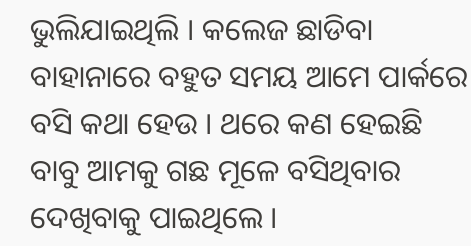ଭୁଲିଯାଇଥିଲି । କଲେଜ ଛାଡିବା ବାହାନାରେ ବହୁତ ସମୟ ଆମେ ପାର୍କରେ ବସି କଥା ହେଉ । ଥରେ କଣ ହେଇଛି ବାବୁ ଆମକୁ ଗଛ ମୂଳେ ବସିଥିବାର ଦେଖିବାକୁ ପାଇଥିଲେ ।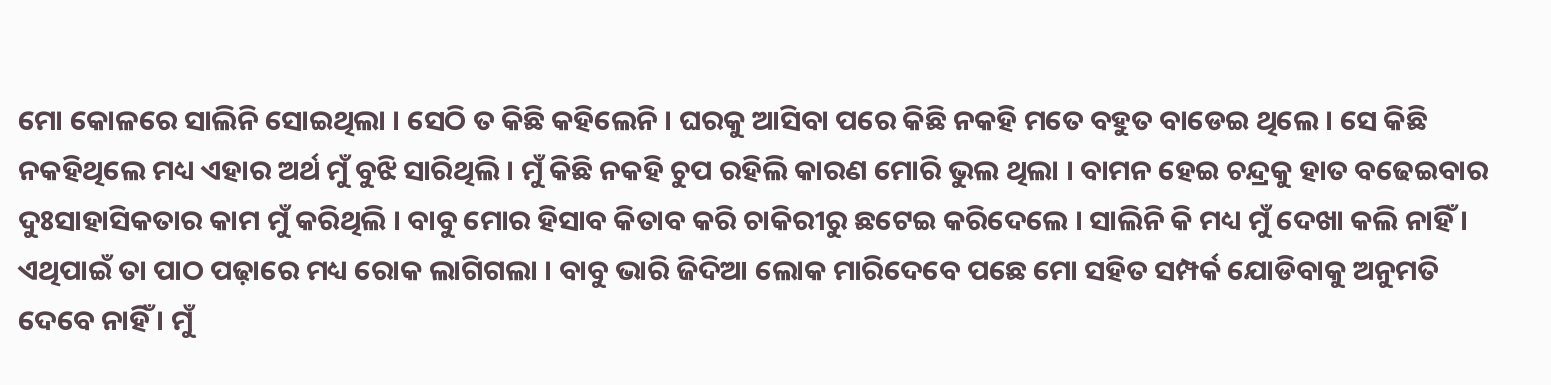ମୋ କୋଳରେ ସାଲିନି ସୋଇଥିଲା । ସେଠି ତ କିଛି କହିଲେନି । ଘରକୁ ଆସିବା ପରେ କିଛି ନକହି ମତେ ବହୁତ ବାଡେଇ ଥିଲେ । ସେ କିଛି ନକହିଥିଲେ ମଧ୍ୟ ଏହାର ଅର୍ଥ ମୁଁ ବୁଝି ସାରିଥିଲି । ମୁଁ କିଛି ନକହି ଚୁପ ରହିଲି କାରଣ ମୋରି ଭୁଲ ଥିଲା । ବାମନ ହେଇ ଚନ୍ଦ୍ରକୁ ହାତ ବଢେଇବାର ଦୁଃସାହାସିକତାର କାମ ମୁଁ କରିଥିଲି । ବାବୁ ମୋର ହିସାବ କିତାବ କରି ଚାକିରୀରୁ ଛଟେଇ କରିଦେଲେ । ସାଲିନି କି ମଧ୍ୟ ମୁଁ ଦେଖା କଲି ନାହିଁ । ଏଥିପାଇଁ ତା ପାଠ ପଢ଼ାରେ ମଧ୍ୟ ରୋକ ଲାଗିଗଲା । ବାବୁ ଭାରି ଜିଦିଆ ଲୋକ ମାରିଦେବେ ପଛେ ମୋ ସହିତ ସମ୍ପର୍କ ଯୋଡିବାକୁ ଅନୁମତି ଦେବେ ନାହିଁ । ମୁଁ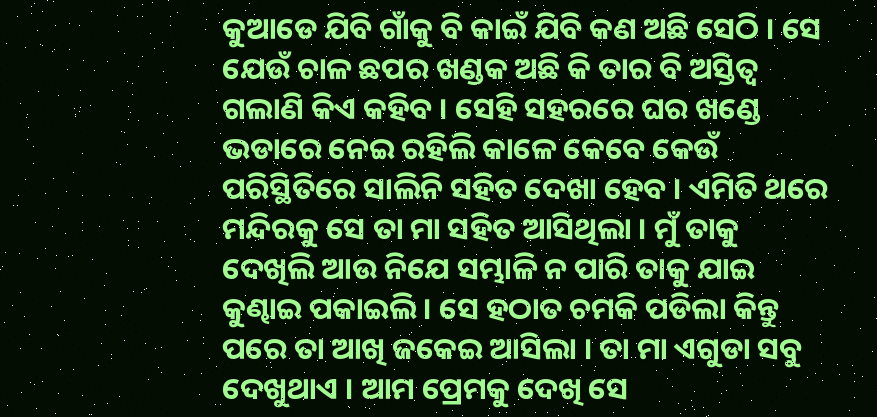କୁଆଡେ ଯିବି ଗାଁକୁ ବି କାଇଁ ଯିବି କଣ ଅଛି ସେଠି । ସେ ଯେଉଁ ଚାଳ ଛପର ଖଣ୍ଡକ ଅଛି କି ତାର ବି ଅସ୍ତିତ୍ବ ଗଲାଣି କିଏ କହିବ । ସେହି ସହରରେ ଘର ଖଣ୍ଡେ ଭଡାରେ ନେଇ ରହିଲି କାଳେ କେବେ କେଉଁ ପରିସ୍ଥିତିରେ ସାଲିନି ସହିତ ଦେଖା ହେବ । ଏମିତି ଥରେ ମନ୍ଦିରକୁ ସେ ତା ମା ସହିତ ଆସିଥିଲା । ମୁଁ ତାକୁ ଦେଖିଲି ଆଉ ନିଯେ ସମ୍ଭାଳି ନ ପାରି ତାକୁ ଯାଇ କୁଣ୍ଢାଇ ପକାଇଲି । ସେ ହଠାତ ଚମକି ପଡିଲା କିନ୍ତୁ ପରେ ତା ଆଖି ଜକେଇ ଆସିଲା । ତା ମା ଏଗୁଡା ସବୁ ଦେଖୁଥାଏ । ଆମ ପ୍ରେମକୁ ଦେଖି ସେ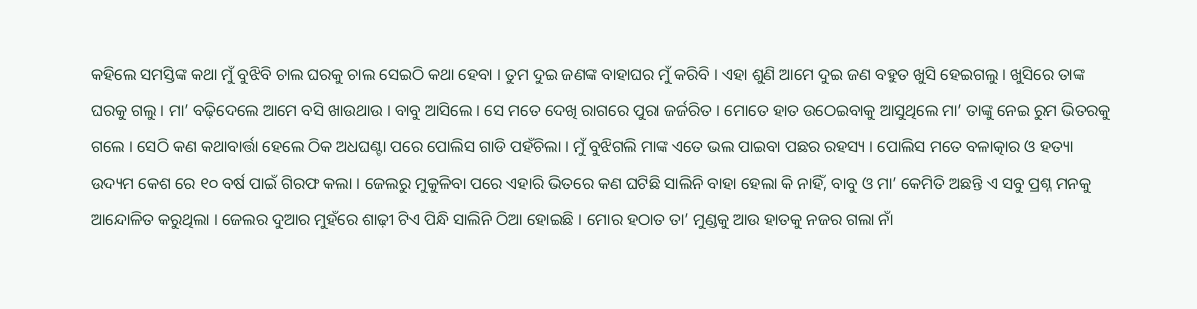କହିଲେ ସମସ୍ତିଙ୍କ କଥା ମୁଁ ବୁଝିବି ଚାଲ ଘରକୁ ଚାଲ ସେଇଠି କଥା ହେବା । ତୁମ ଦୁଇ ଜଣଙ୍କ ବାହାଘର ମୁଁ କରିବି । ଏହା ଶୁଣି ଆମେ ଦୁଇ ଜଣ ବହୁତ ଖୁସି ହେଇଗଲୁ । ଖୁସିରେ ତାଙ୍କ ଘରକୁ ଗଲୁ । ମା’ ବଢ଼ିଦେଲେ ଆମେ ବସି ଖାଉଥାଉ । ବାବୁ ଆସିଲେ । ସେ ମତେ ଦେଖି ରାଗରେ ପୁରା ଜର୍ଜରିତ । ମୋତେ ହାତ ଉଠେଇବାକୁ ଆସୁଥିଲେ ମା’ ତାଙ୍କୁ ନେଇ ରୁମ ଭିତରକୁ ଗଲେ । ସେଠି କଣ କଥାବାର୍ତ୍ତା ହେଲେ ଠିକ ଅଧଘଣ୍ଟା ପରେ ପୋଲିସ ଗାଡି ପହଁଚିଲା । ମୁଁ ବୁଝିଗଲି ମାଙ୍କ ଏତେ ଭଲ ପାଇବା ପଛର ରହସ୍ୟ । ପୋଲିସ ମତେ ବଳାତ୍କାର ଓ ହତ୍ୟା ଉଦ୍ୟମ କେଶ ରେ ୧୦ ବର୍ଷ ପାଇଁ ଗିରଫ କଲା । ଜେଲରୁ ମୁକୁଳିବା ପରେ ଏହାରି ଭିତରେ କଣ ଘଟିଛି ସାଲିନି ବାହା ହେଲା କି ନାହିଁ, ବାବୁ ଓ ମା’ କେମିତି ଅଛନ୍ତି ଏ ସବୁ ପ୍ରଶ୍ନ ମନକୁ ଆନ୍ଦୋଳିତ କରୁଥିଲା । ଜେଲର ଦୁଆର ମୁହଁରେ ଶାଢ଼ୀ ଟିଏ ପିନ୍ଧି ସାଲିନି ଠିଆ ହୋଇଛି । ମୋର ହଠାତ ତା’ ମୁଣ୍ଡକୁ ଆଉ ହାତକୁ ନଜର ଗଲା ନାଁ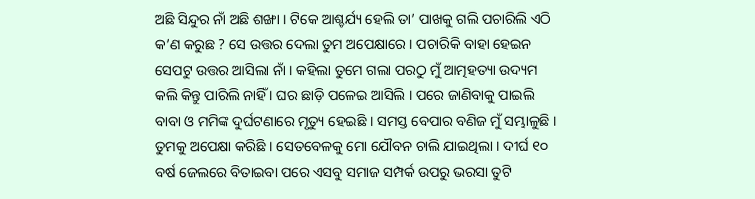ଅଛି ସିନ୍ଦୁର ନାଁ ଅଛି ଶଙ୍ଖା । ଟିକେ ଆଶ୍ଚର୍ଯ୍ୟ ହେଲି ତା’ ପାଖକୁ ଗଲି ପଚାରିଲି ଏଠି କ’ଣ କରୁଛ ? ସେ ଉତ୍ତର ଦେଲା ତୁମ ଅପେକ୍ଷାରେ । ପଚାରିକି ବାହା ହେଇନ ସେପଟୁ ଉତ୍ତର ଆସିଲା ନାଁ । କହିଲା ତୁମେ ଗଲା ପରଠୁ ମୁଁ ଆତ୍ମହତ୍ୟା ଉଦ୍ୟମ କଲି କିନ୍ତୁ ପାରିଲି ନାହିଁ । ଘର ଛାଡ଼ି ପଳେଇ ଆସିଲି । ପରେ ଜାଣିବାକୁ ପାଇଲି ବାବା ଓ ମମିଙ୍କ ଦୁର୍ଘଟଣାରେ ମୃତ୍ୟୁ ହେଇଛି । ସମସ୍ତ ବେପାର ବଣିଜ ମୁଁ ସମ୍ଭାଳୁଛି । ତୁମକୁ ଅପେକ୍ଷା କରିଛି । ସେତବେଳକୁ ମୋ ଯୌବନ ଚାଲି ଯାଇଥିଲା । ଦୀର୍ଘ ୧୦ ବର୍ଷ ଜେଲରେ ବିତାଇବା ପରେ ଏସବୁ ସମାଜ ସମ୍ପର୍କ ଉପରୁ ଭରସା ତୁଟି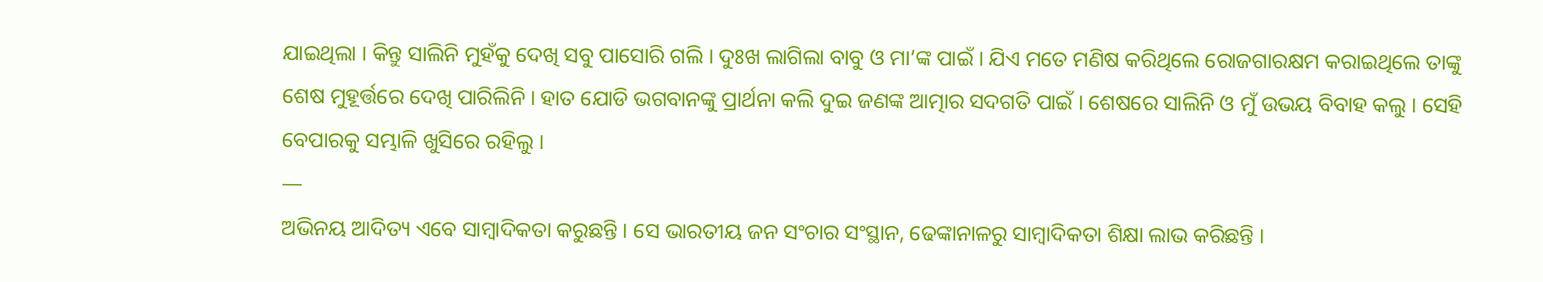ଯାଇଥିଲା । କିନ୍ତୁ ସାଲିନି ମୁହଁକୁ ଦେଖି ସବୁ ପାସୋରି ଗଲି । ଦୁଃଖ ଲାଗିଲା ବାବୁ ଓ ମା’ଙ୍କ ପାଇଁ । ଯିଏ ମତେ ମଣିଷ କରିଥିଲେ ରୋଜଗାରକ୍ଷମ କରାଇଥିଲେ ତାଙ୍କୁ ଶେଷ ମୁହୂର୍ତ୍ତରେ ଦେଖି ପାରିଲିନି । ହାତ ଯୋଡି ଭଗବାନଙ୍କୁ ପ୍ରାର୍ଥନା କଲି ଦୁଇ ଜଣଙ୍କ ଆତ୍ମାର ସଦଗତି ପାଇଁ । ଶେଷରେ ସାଲିନି ଓ ମୁଁ ଉଭୟ ବିବାହ କଲୁ । ସେହି ବେପାରକୁ ସମ୍ଭାଳି ଖୁସିରେ ରହିଲୁ ।
—
ଅଭିନୟ ଆଦିତ୍ୟ ଏବେ ସାମ୍ବାଦିକତା କରୁଛନ୍ତି । ସେ ଭାରତୀୟ ଜନ ସଂଚାର ସଂସ୍ଥାନ, ଢେଙ୍କାନାଳରୁ ସାମ୍ବାଦିକତା ଶିକ୍ଷା ଲାଭ କରିଛନ୍ତି ।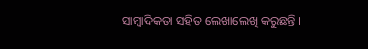ସାମ୍ବାଦିକତା ସହିତ ଲେଖାଲେଖି କରୁଛନ୍ତି ।